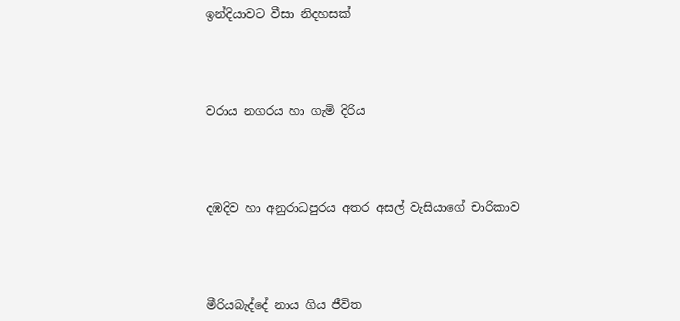ඉන්දියාවට වීසා නිදහසක්




වරාය නගරය හා ගැමි දිරිය




දඹදිව හා අනුරාධපුරය අතර අසල් වැසියාගේ චාරිකාව




මීරියබැද්දේ නාය ගිය ජීවිත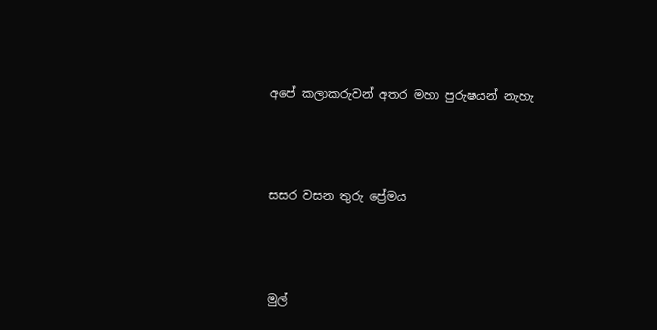අපේ කලාකරුවන් අතර මහා පුරුෂයන් නැහැ




සසර වසන තුරු ප්‍රේමය




මුල්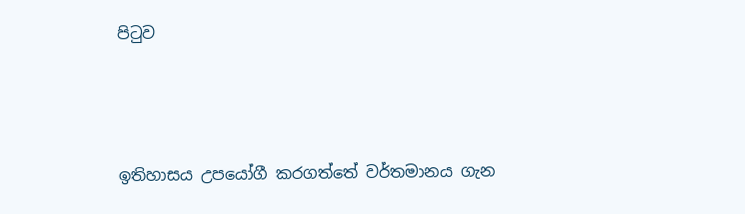පිටුව




ඉතිහාසය උපයෝගී කරගත්තේ වර්තමානය ගැන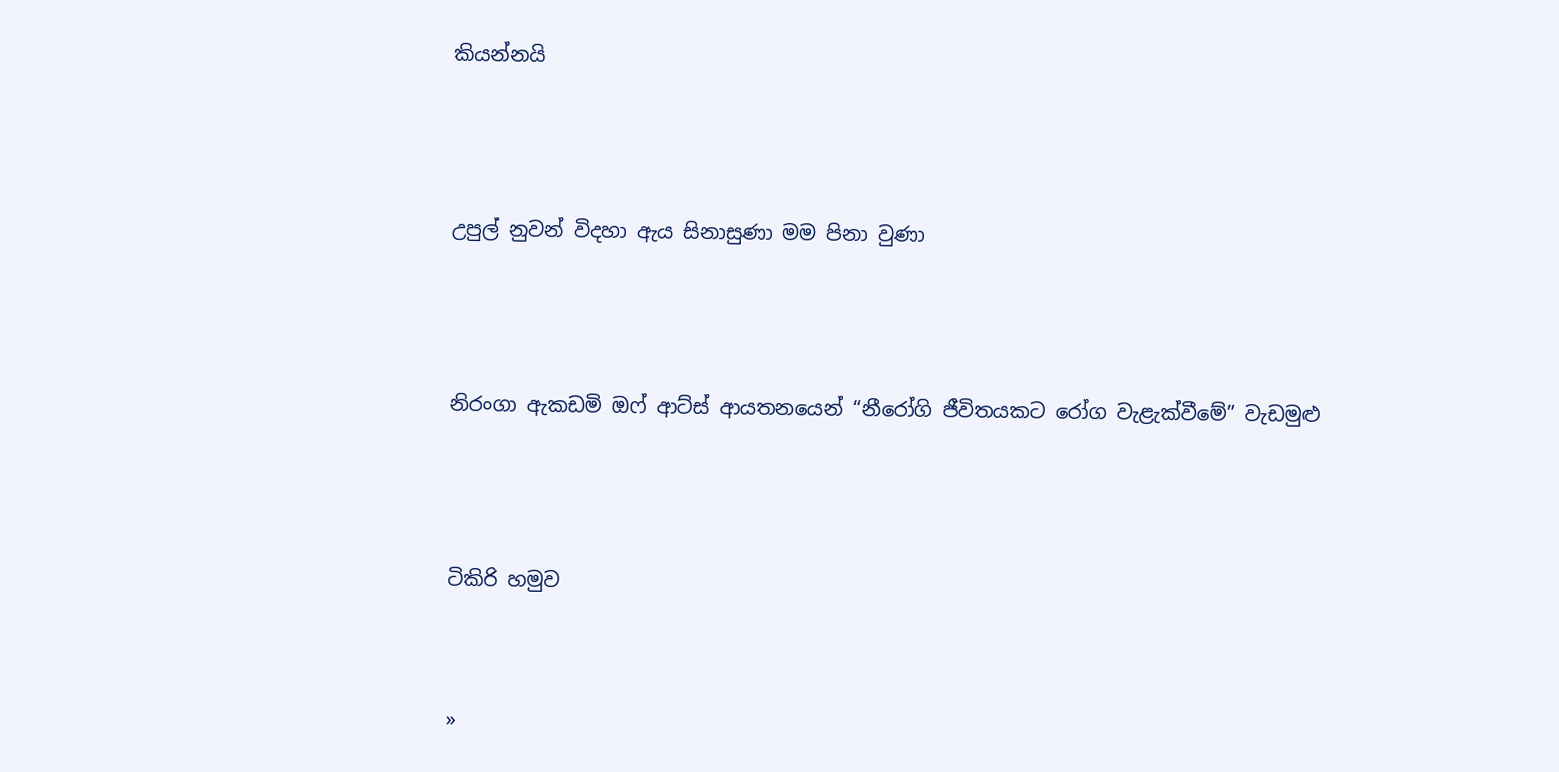කියන්නයි




උපුල් නුවන් විදහා ඇය සිනාසුණා මම පිනා වුණා




නිරංගා ඇකඩමි ඔෆ් ආට්ස් ආයතනයෙන් “නීරෝගි ජීවිතයකට රෝග වැළැක්වීමේ” වැඩමුළු




ටිකිරි හමුව



»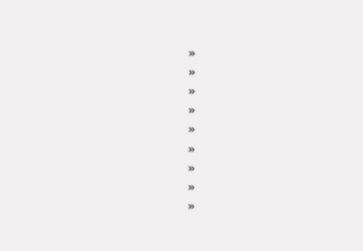»
»
»
»
»
»
»
»
»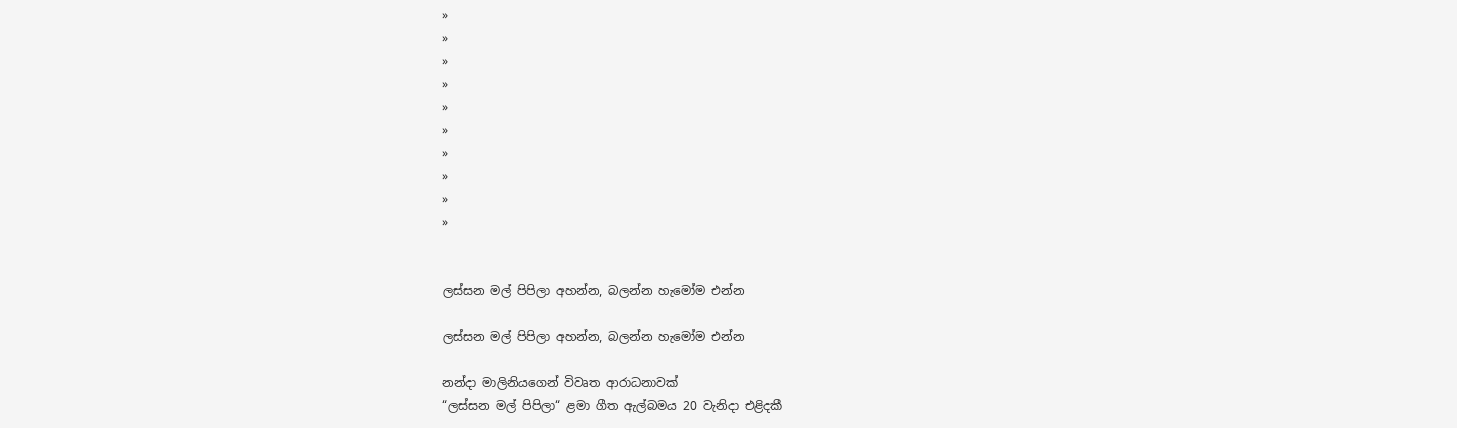»
»
»
»
»
»
»
»
»
»


ලස්සන මල් පිපිලා අහන්න, බලන්න හැමෝම එන්න

ලස්සන මල් පිපිලා අහන්න, බලන්න හැමෝම එන්න

නන්දා මාලිනියගෙන් විවෘත ආරාධනාවක්
“ලස්සන මල් පිපිලා“ ළමා ගීත ඇල්බමය 20 වැනිදා එළිදකී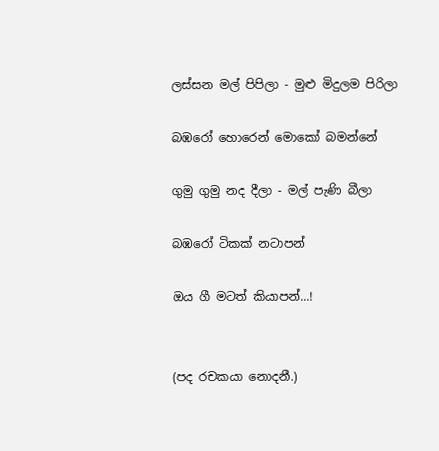ලස්සන මල් පිපිලා - මුළු මිදුලම පිරිලා

බඹරෝ හොරෙන් මොකෝ බමන්නේ

ගුමු ගුමු නද දීලා - මල් පැණි බීලා

බඹරෝ ටිකක් නටාපන්

ඔය ගී මටත් කියාපන්...!


(පද රචකයා නොදනී.)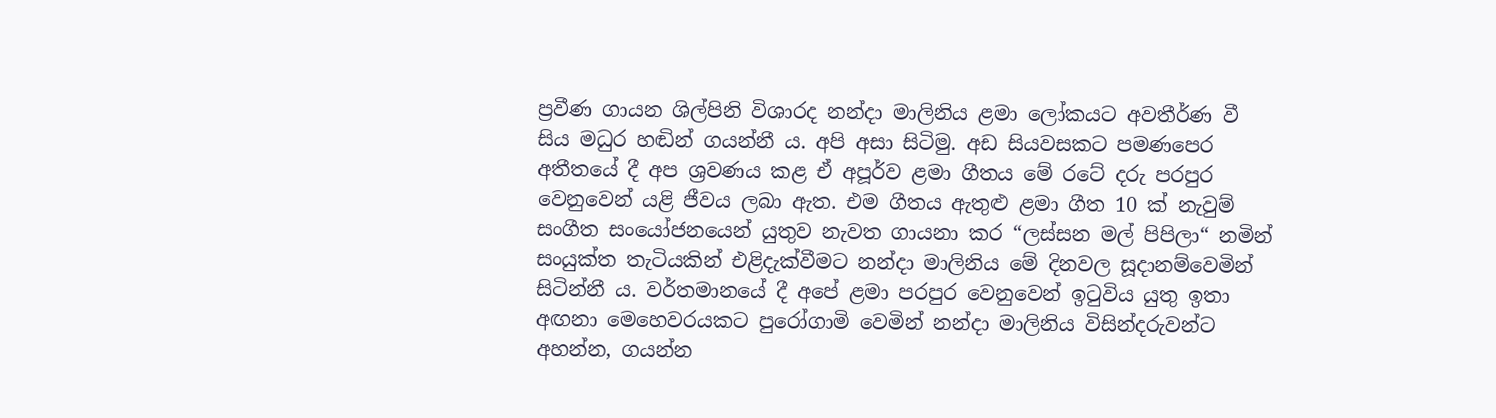ප්‍රවීණ ගායන ශිල්පිනි විශාරද නන්දා මාලිනිය ළමා ලෝකයට අවතීර්ණ වී සිය මධුර හඬින් ගයන්නී ය. අපි අසා සිටිමු. අඩ සියවසකට පමණපෙර අතීතයේ දී අප ශ්‍රවණය කළ ඒ අපූර්ව ළමා ගීතය මේ රටේ දරු පරපුර වෙනුවෙන් යළි ජීවය ලබා ඇත. එම ගීතය ඇතුළු ළමා ගීත 10 ක් නැවුම් සංගීත සංයෝජනයෙන් යුතුව නැවත ගායනා කර “ලස්සන මල් පිපිලා“ නමින් සංයුක්ත තැටියකින් එළිදැක්වීමට නන්දා මාලිනිය මේ දිනවල සූදානම්වෙමින් සිටින්නී ය. වර්තමානයේ දී අපේ ළමා පරපුර වෙනුවෙන් ඉටුවිය යුතු ඉතා අඟනා මෙහෙවරයකට පුරෝගාමි වෙමින් නන්දා මාලිනිය විසින්දරුවන්ට අහන්න, ගයන්න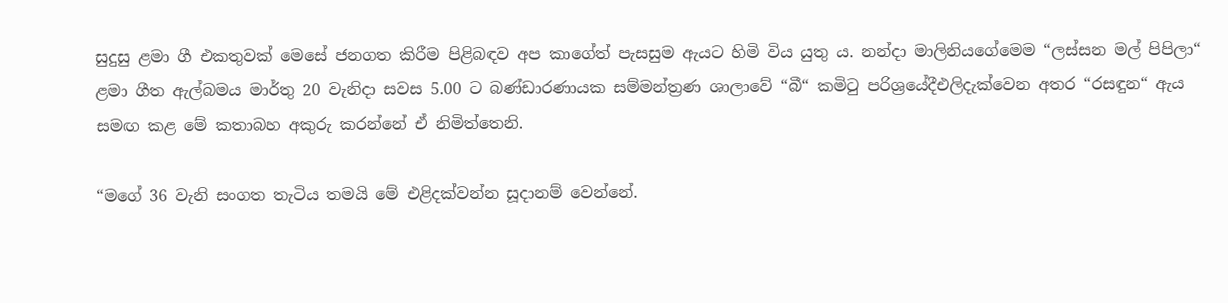සුදුසු ළමා ගී එකතුවක් මෙසේ ජනගත කිරීම පිළිබඳව අප කාගේත් පැසසුම ඇයට හිමි විය යුතු ය. නන්දා මාලිනියගේමෙම “ලස්සන මල් පිපිලා“ ළමා ගීත ඇල්බමය මාර්තු 20 වැනිදා සවස 5.00 ට බණ්ඩාරණායක සම්මන්ත්‍රණ ශාලාවේ “බී“ කමිටු පරිශ්‍රයේදීඑලිදැක්වෙන අතර “රසඳුන“ ඇය සමඟ කළ මේ කතාබහ අකුරු කරන්නේ ඒ නිමිත්තෙනි.

“මගේ 36 වැනි සංගත තැටිය තමයි මේ එළිදක්වන්න සූදානම් වෙන්නේ.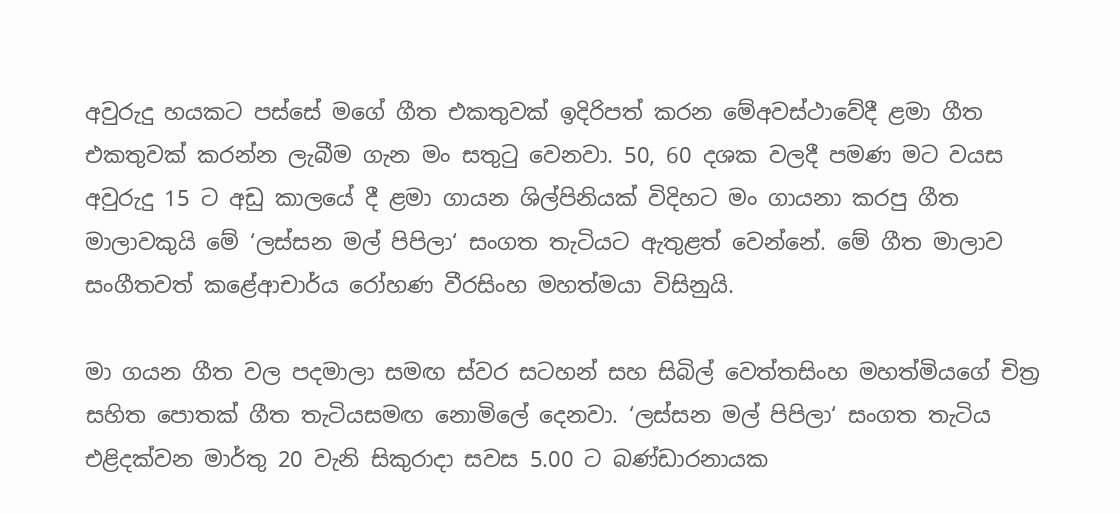අවුරුදු හයකට පස්සේ මගේ ගීත එකතුවක් ඉදිරිපත් කරන මේඅවස්ථාවේදී ළමා ගීත එකතුවක් කරන්න ලැබීම ගැන මං සතුටු වෙනවා. 50, 60 දශක වලදී පමණ මට වයස අවුරුදු 15 ට අඩු කාලයේ දී ළමා ගායන ශිල්පිනියක් විදිහට මං ගායනා කරපු ගීත මාලාවකුයි මේ ‘ලස්සන මල් පිපිලා‘ සංගත තැටියට ඇතුළත් වෙන්නේ. මේ ගීත මාලාව සංගීතවත් කළේආචාර්ය රෝහණ වීරසිංහ මහත්මයා විසිනුයි.

මා ගයන ගීත වල පදමාලා සමඟ ස්වර සටහන් සහ සිබිල් වෙත්තසිංහ මහත්මියගේ චිත්‍ර සහිත පොතක් ගීත තැටියසමඟ නොමිලේ දෙනවා. ‘ලස්සන මල් පිපිලා‘ සංගත තැටිය එළිදක්වන මාර්තු 20 වැනි සිකුරාදා සවස 5.00 ට බණ්ඩාරනායක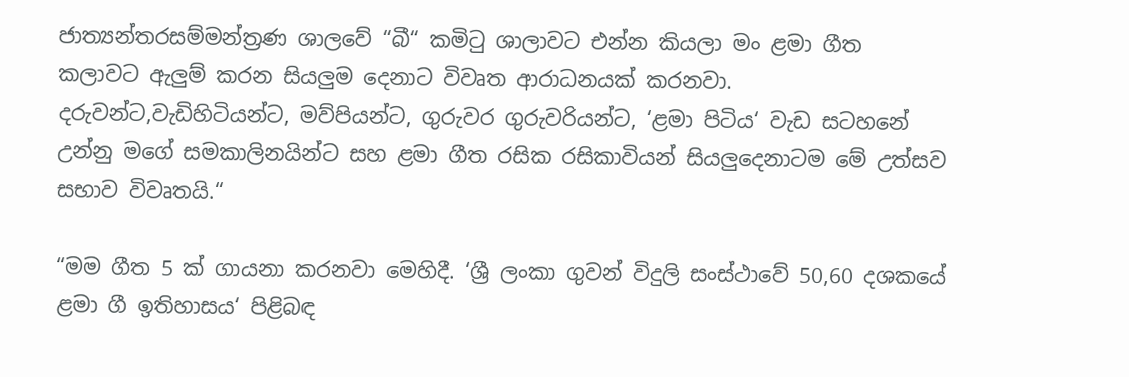ජාත්‍යන්තරසම්මන්ත්‍රණ ශාලවේ “බී“ කමිටු ශාලාවට එන්න කියලා මං ළමා ගීත කලාවට ඇලුම් කරන සියලුම දෙනාට විවෘත ආරාධනයක් කරනවා. දරුවන්ට,වැඩිහිටියන්ට, මව්පියන්ට, ගුරුවර ගුරුවරියන්ට, ‘ළමා පිටිය‘ වැඩ සටහනේ උන්නු මගේ සමකාලිනයින්ට සහ ළමා ගීත රසික රසිකාවියන් සියලුදෙනාටම මේ උත්සව සභාව විවෘතයි.“

“මම ගීත 5 ක් ගායනා කරනවා මෙහිදී. ‘ශ්‍රී ලංකා ගුවන් විදුලි සංස්ථාවේ 50,60 දශකයේ ළමා ගී ඉතිහාසය‘ පිළිබඳ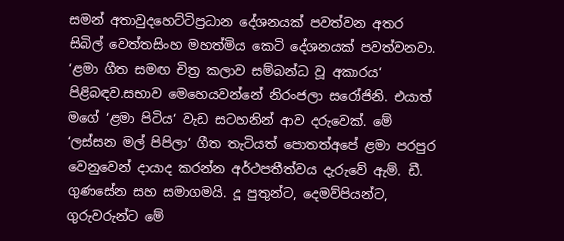සමන් අතාවුදහෙට්ටිප්‍රධාන දේශනයක් පවත්වන අතර සිබිල් වෙත්තසිංහ මහත්මිය කෙටි දේශනයක් පවත්වනවා. ‘ළමා ගීත සමඟ චිත්‍ර කලාව සම්බන්ධ වූ අකාරය‘ පිළිබඳව.සභාව මෙහෙයවන්නේ නිරංජලා සරෝජිනි. එයාත් මගේ ‘ළමා පිටිය‘ වැඩ සටහනින් ආව දරුවෙක්. මේ ‘ලස්සන මල් පිපිලා‘ ගීත තැටියත් පොතත්අපේ ළමා පරපුර වෙනුවෙන් දායාද කරන්න අර්ථපතීත්වය දැරුවේ ඇම්. ඩී. ගුණසේන සහ සමාගමයි. දූ පුතුන්ට, දෙමව්පියන්ට, ගුරුවරුන්ට මේ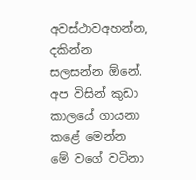අවස්ථාවඅහන්න, දකින්න සලසන්න ඕනේ. අප විසින් කුඩා කාලයේ ගායනා කළේ මෙන්න මේ වගේ වටිනා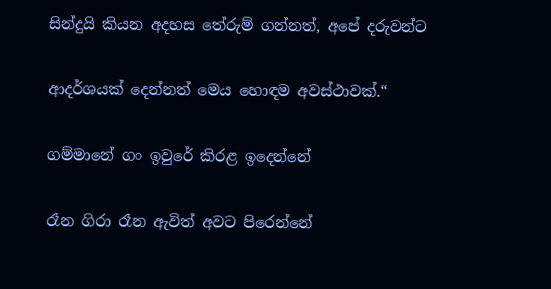සින්දුයි කියන අදහස තේරුම් ගන්නත්, අපේ දරුවන්ට

ආදර්ශයක් දෙන්නත් මෙය හොඳම අවස්ථාවක්.“

ගම්මානේ ගං ඉවුරේ කිරළ ඉදෙන්නේ

රෑන ගිරා රෑන ඇවිත් අවට පිරෙන්නේ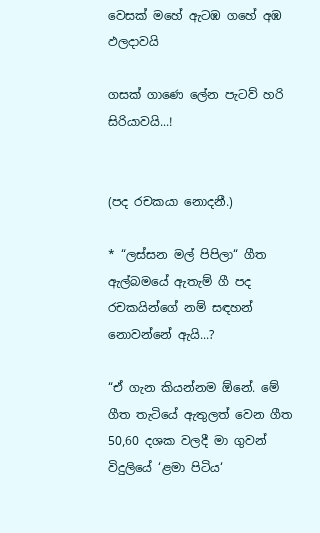වෙසක් මහේ ඇටඹ ගහේ අඹ ඵලදාවයි

ගසක් ගාණෙ ලේන පැටව් හරි සිරියාවයි...!


(පද රචකයා නොදනී.)

* “ලස්සන මල් පිපිලා“ ගීත ඇල්බමයේ ඇතැම් ගී පද රචකයින්ගේ නම් සඳහන් නොවන්නේ ඇයි...?

“ඒ ගැන කියන්නම ඕනේ. මේ ගීත තැටියේ ඇතුලත් වෙන ගීත 50,60 දශක වලදී මා ගුවන් විදුලියේ ‘ළමා පිටිය‘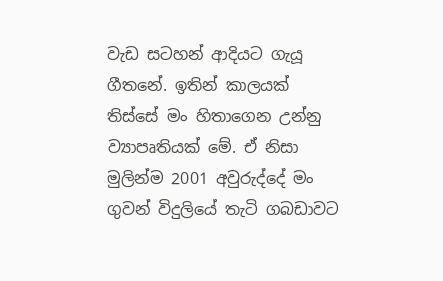වැඩ සටහන් ආදියට ගැයූ ගීතනේ. ඉතින් කාලයක් තිස්සේ මං හිතාගෙන උන්නු ව්‍යාපෘතියක් මේ. ඒ නිසා මුලින්ම 2001 අවුරුද්දේ මං ගුවන් විදුලියේ තැටි ගබඩාවට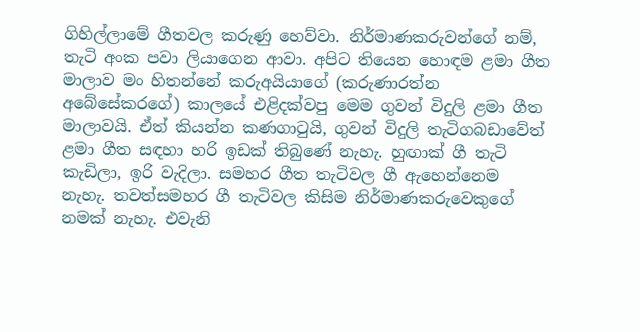ගිහිල්ලාමේ ගීතවල කරුණු හෙව්වා. නිර්මාණකරුවන්ගේ නම්, තැටි අංක පවා ලියාගෙන ආවා. අපිට තියෙන හොඳම ළමා ගීත මාලාව මං හිතන්නේ කරුඅයියාගේ (කරුණාරත්න අබේසේකරගේ) කාලයේ එළිදක්වපු මෙම ගුවන් විදුලි ළමා ගීත මාලාවයි. ඒත් කියන්න කණගාටුයි, ගුවන් විදුලි තැටිගබඩාවේත් ළමා ගීත සඳහා හරි ඉඩක් තිබුණේ නැහැ. හුඟාක් ගී තැටි කැඩිලා, ඉරි වැදිලා. සමහර ගීත තැටිවල ගී ඇහෙන්නෙම නැහැ. තවත්සමහර ගී තැටිවල කිසිම නිර්මාණකරුවෙකුගේ නමක් නැහැ. එවැනි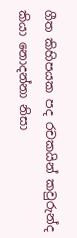ගීත කිහිපයක පද රචකයින් කවුරුන්ද කියා නොදන්නා නිසා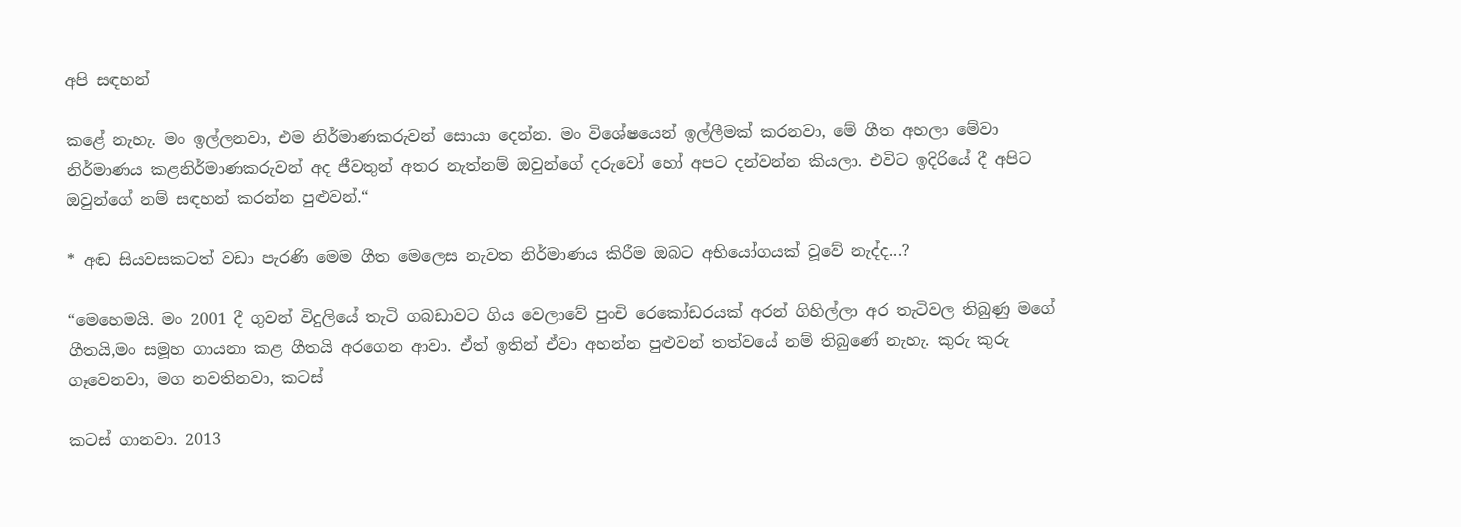අපි සඳහන්

කළේ නැහැ. මං ඉල්ලනවා, එම නිර්මාණකරුවන් සොයා දෙන්න. මං විශේෂයෙන් ඉල්ලීමක් කරනවා, මේ ගීත අහලා මේවා නිර්මාණය කළනිර්මාණකරුවන් අද ජීවතුන් අතර නැත්නම් ඔවුන්ගේ දරුවෝ හෝ අපට දන්වන්න කියලා. එවිට ඉදිරියේ දී අපිට ඔවුන්ගේ නම් සඳහන් කරන්න පුළුවන්.“

* අඬ සියවසකටත් වඩා පැරණි මෙම ගීත මෙලෙස නැවත නිර්මාණය කිරීම ඔබට අභියෝගයක් වූවේ නැද්ද...?

“මෙහෙමයි. මං 2001 දී ගුවන් විදුලියේ තැටි ගබඩාවට ගිය වෙලාවේ පුංචි රෙකෝඩරයක් අරන් ගිහිල්ලා අර තැටිවල තිබුණු මගේ ගීතයි,මං සමූහ ගායනා කළ ගීතයි අරගෙන ආවා. ඒත් ඉතින් ඒවා අහන්න පුළුවන් තත්වයේ නම් තිබුණේ නැහැ. කුරු කුරු ගෑවෙනවා, මග නවතිනවා, කටස්

කටස් ගානවා. 2013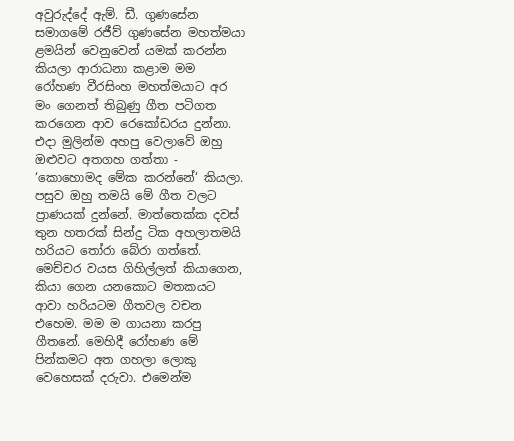අවුරුද්දේ ඇම්. ඩී. ගුණසේන සමාගමේ රජීව් ගුණසේන මහත්මයා ළමයින් වෙනුවෙන් යමක් කරන්න කියලා ආරාධනා කළාම මම රෝහණ වීරසිංහ මහත්මයාට අර මං ගෙනත් තිබුණු ගීත පටිගත කරගෙන ආව රෙකෝඩරය දුන්නා. එදා මුලින්ම අහපු වෙලාවේ ඔහු ඔළුවට අතගහ ගත්තා - ‘කොහොමද මේක කරන්නේ‘ කියලා. පසුව ඔහු තමයි මේ ගීත වලට ප්‍රාණයක් දුන්නේ. මාත්තෙක්ක දවස් තුන හතරක් සින්දු ටික අහලාතමයි හරියට තෝරා බේරා ගත්තේ. මෙච්චර වයස ගිහිල්ලත් කියාගෙන, කියා ගෙන යනකොට මතකයට ආවා හරියටම ගීතවල වචන එහෙම. මම ම ගායනා කරපු ගීතනේ. මෙහිදී රෝහණ මේ පින්කමට අත ගහලා ලොකු වෙහෙසක් දරුවා. එමෙන්ම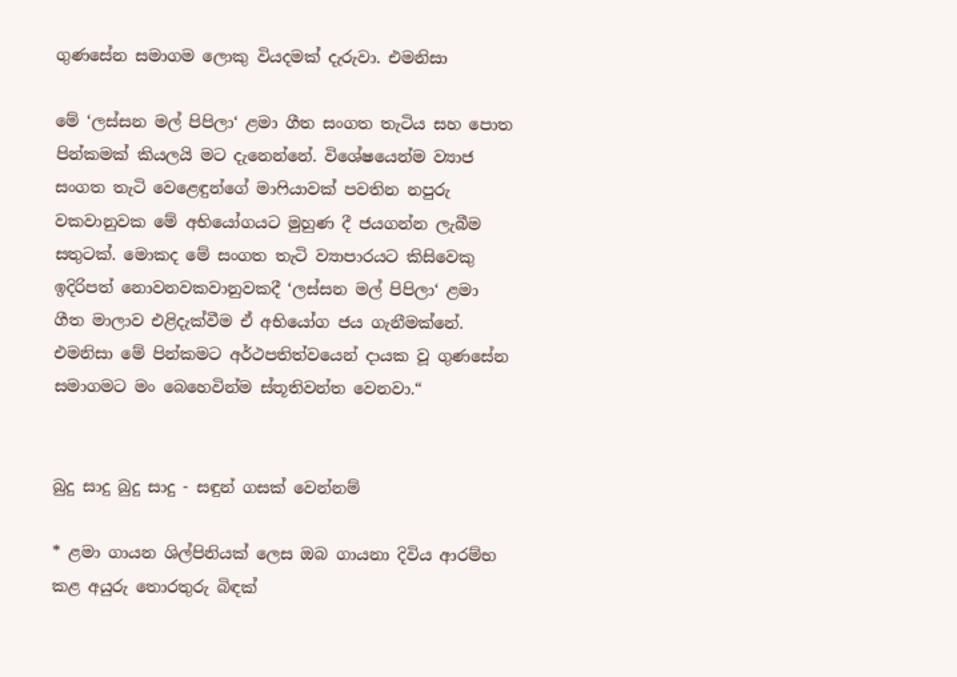ගුණසේන සමාගම ලොකු වියදමක් දැරුවා. එමනිසා

මේ ‘ලස්සන මල් පිපිලා‘ ළමා ගීත සංගත තැටිය සහ පොත පින්කමක් කියලයි මට දැනෙන්නේ. විශේෂයෙන්ම ව්‍යාජ සංගත තැටි වෙළෙඳුන්ගේ මාෆියාවක් පවතින නපුරු වකවානුවක මේ අභියෝගයට මුහුණ දී ජයගන්න ලැබීම සතුටක්. මොකද මේ සංගත තැටි ව්‍යාපාරයට කිසිවෙකු ඉදිරිපත් නොවනවකවානුවකදී ‘ලස්සන මල් පිපිලා‘ ළමා ගීත මාලාව එළිදැක්වීම ඒ අභියෝග ජය ගැනීමක්නේ. එමනිසා මේ පින්කමට අර්ථපතිත්වයෙන් දායක වූ ගුණසේන සමාගමට මං බෙහෙවින්ම ස්තූතිවන්ත වෙනවා.“


බුදු සාදු බුදු සාදු - සඳුන් ගසක් වෙන්නම්

* ළමා ගායන ශිල්පිනියක් ලෙස ඔබ ගායනා දිවිය ආරම්භ කළ අයුරු තොරතුරු බිඳක්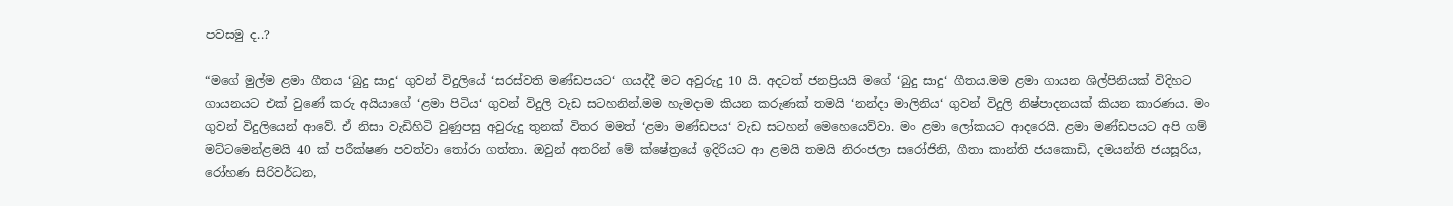පවසමු ද..?

“මගේ මුල්ම ළමා ගීතය ‘බුදු සාදු‘ ගුවන් විදුලියේ ‘සරස්වති මණ්ඩපයට‘ ගයද්දී මට අවුරුදු 10 යි. අදටත් ජනප්‍රියයි මගේ ‘බුදු සාදු‘ ගීතය.මම ළමා ගායන ශිල්පිනියක් විදිහට ගායනයට එක් වුණේ කරු අයියාගේ ‘ළමා පිටිය‘ ගුවන් විදුලි වැඩ සටහනින්.මම හැමදාම කියන කරුණක් තමයි ‘නන්දා මාලිනිය‘ ගුවන් විදුලි නිෂ්පාදනයක් කියන කාරණය. මං ගුවන් විදුලියෙන් ආවේ. ඒ නිසා වැඩිහිටි වුණුපසු අවුරුදු තුනක් විතර මමත් ‘ළමා මණ්ඩපය‘ වැඩ සටහන් මෙහෙයෙව්වා. මං ළමා ලෝකයට ආදරෙයි. ළමා මණ්ඩපයට අපි ගම් මට්ටමෙන්ළමයි 40 ක් පරීක්ෂණ පවත්වා තෝරා ගත්තා. ඔවුන් අතරින් මේ ක්ෂේත්‍රයේ ඉදිරියට ආ ළමයි තමයි නිරංජලා සරෝජිනි, ගීතා කාන්ති ජයකොඩි, දමයන්ති ජයසූරිය, රෝහණ සිරිවර්ධන,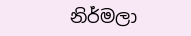නිර්මලා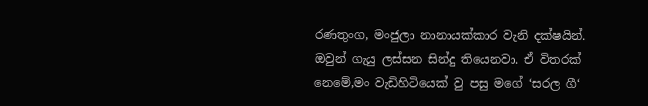රණතුංග, මංජුලා නානායක්කාර වැනි දක්ෂයින්. ඔවුන් ගැයු ලස්සන සින්දු තියෙනවා. ඒ විතරක් නෙමේ,මං වැඩිහිටියෙක් වු පසු මගේ ‘සරල ගී‘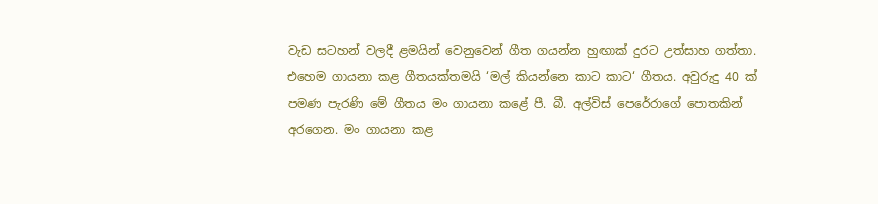වැඩ සටහන් වලදී ළමයින් වෙනුවෙන් ගීත ගයන්න හුඟාක් දුරට උත්සාහ ගත්තා. එහෙම ගායනා කළ ගීතයක්තමයි ‘මල් කියන්නෙ කාට කාට‘ ගීතය. අවුරුදු 40 ක් පමණ පැරණි මේ ගීතය මං ගායනා කළේ පී. බී. අල්විස් පෙරේරාගේ පොතකින් අරගෙන. මං ගායනා කළ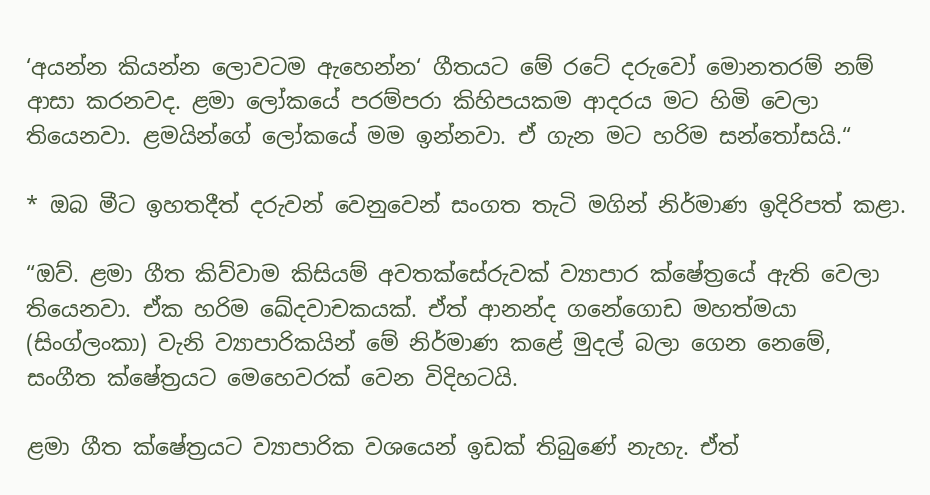‘අයන්න කියන්න ලොවටම ඇහෙන්න‘ ගීතයට මේ රටේ දරුවෝ මොනතරම් නම් ආසා කරනවද. ළමා ලෝකයේ පරම්පරා කිහිපයකම ආදරය මට හිමි වෙලා තියෙනවා. ළමයින්ගේ ලෝකයේ මම ඉන්නවා. ඒ ගැන මට හරිම සන්තෝසයි.“

* ඔබ මීට ඉහතදීත් දරුවන් වෙනුවෙන් සංගත තැටි මගින් නිර්මාණ ඉදිරිපත් කළා.

“ඔව්. ළමා ගීත කිව්වාම කිසියම් අවතක්සේරුවක් ව්‍යාපාර ක්ෂේත්‍රයේ ඇති වෙලා තියෙනවා. ඒක හරිම ඛේදවාචකයක්. ඒත් ආනන්ද ගනේගොඩ මහත්මයා (සිංග්ලංකා) වැනි ව්‍යාපාරිකයින් මේ නිර්මාණ කළේ මුදල් බලා ගෙන නෙමේ, සංගීත ක්ෂේත්‍රයට මෙහෙවරක් වෙන විදිහටයි.

ළමා ගීත ක්ෂේත්‍රයට ව්‍යාපාරික වශයෙන් ඉඩක් තිබුණේ නැහැ. ඒත්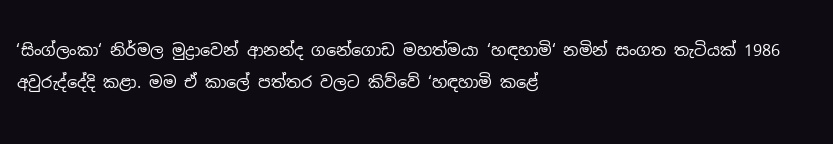‘සිංග්ලංකා‘ නිර්මල මුද්‍රාවෙන් ආනන්ද ගනේගොඩ මහත්මයා ‘හඳහාමි‘ නමින් සංගත තැටියක් 1986 අවුරුද්දේදි කළා. මම ඒ කාලේ පත්තර වලට කිව්වේ ‘හඳහාමි කළේ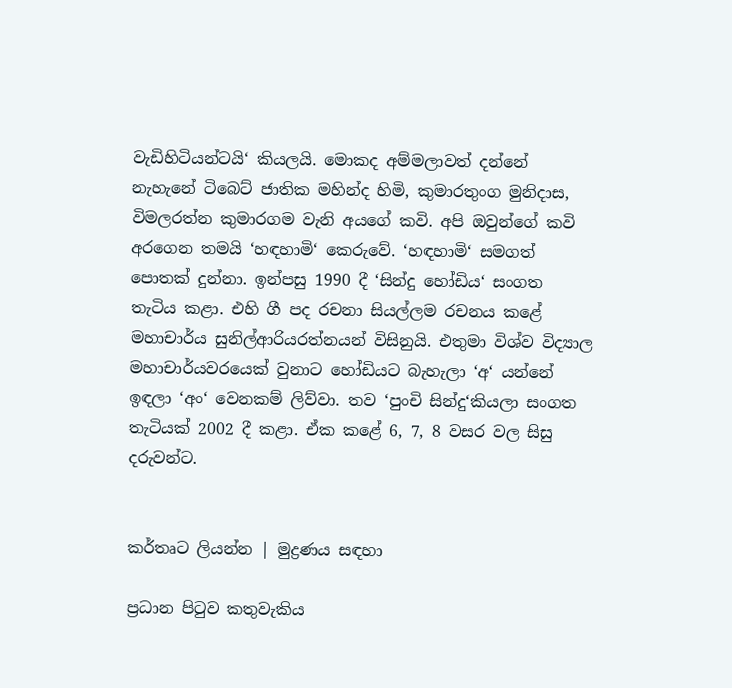වැඩිහිටියන්ටයි‘ කියලයි. මොකද අම්මලාවත් දන්නේ නැහැනේ ටිබෙට් ජාතික මහින්ද හිමි, කුමාරතුංග මුනිදාස, විමලරත්න කුමාරගම වැනි අයගේ කවි. අපි ඔවුන්ගේ කවි අරගෙන තමයි ‘හඳහාමි‘ කෙරුවේ. ‘හඳහාමි‘ සමගත් පොතක් දුන්නා. ඉන්පසු 1990 දී ‘සින්දු හෝඩිය‘ සංගත තැටිය කළා. එහි ගී පද රචනා සියල්ලම රචනය කළේ මහාචාර්ය සුනිල්ආරියරත්නයන් විසිනුයි. එතුමා විශ්ව විද්‍යාල මහාචාර්යවරයෙක් වුනාට හෝඩියට බැහැලා ‘අ‘ යන්නේ ඉඳලා ‘අං‘ වෙනකම් ලිව්වා. තව ‘පුංචි සින්දු‘කියලා සංගත තැටියක් 2002 දී කළා. ඒක කළේ 6, 7, 8 වසර වල සිසු දරුවන්ට.


කර්තෘට ලියන්න | මුද්‍රණය සඳහා

ප්‍රධාන පිටුව කතුවැකිය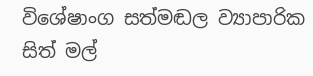විශේෂාංග සත්මඬල ව්‍යාපාරික සිත් මල්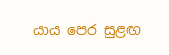යාය පෙර සුළඟ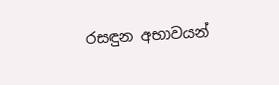රසඳුන අභාවයන්